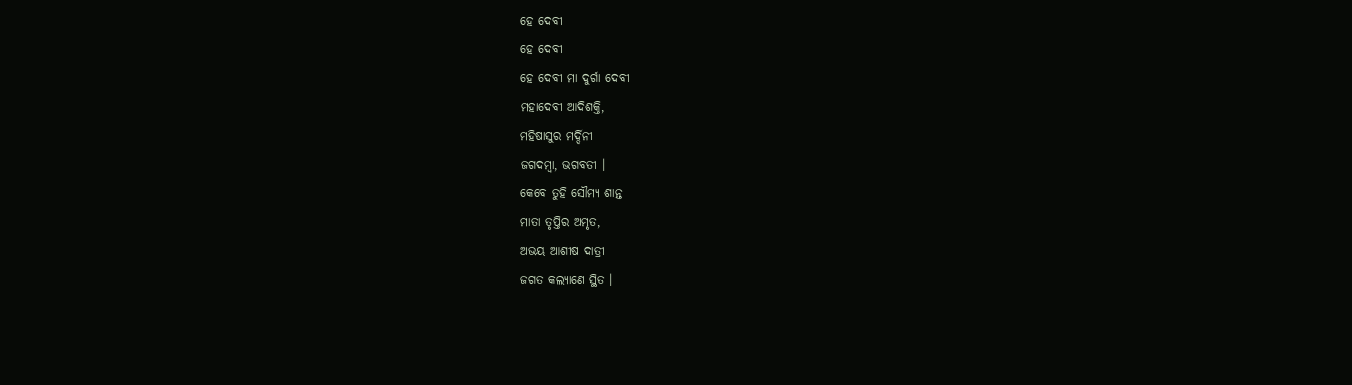ହେ ଦେବୀ
ହେ ଦେବୀ
ହେ ଦେବୀ ମା ଦୁର୍ଗା ଦେବୀ
ମହାଦେବୀ ଆଦିଶକ୍ତି,
ମହିଷାସୁର ମର୍ଦ୍ଦିନୀ
ଜଗଦମ୍ବା, ଭଗବତୀ ।
କେବେ ତୁହି ସୌମ୍ୟ ଶାନ୍ତ
ମାତା ତୃପ୍ତିର ଅମୃତ,
ଅଭୟ ଆଶୀଷ ଦାତ୍ରୀ
ଜଗତ କଲ୍ୟାଣେ ସ୍ଥିତ ।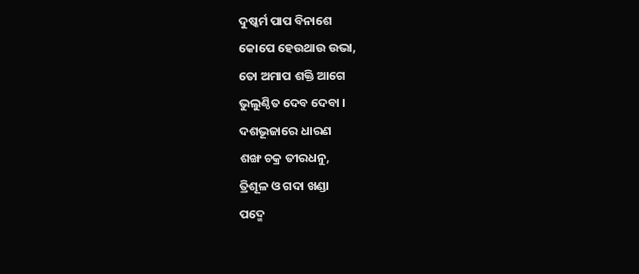ଦୁଷ୍କର୍ମ ପାପ ବିନାଶେ
କୋପେ ହେଉଥାଉ ଉଭା,
ତୋ ଅମାପ ଶକ୍ତି ଆଗେ
ଭୁଲୁଣ୍ଠିତ ଦେବ ଦେବା ।
ଦଶଭୂଜାରେ ଧାରଣ
ଶଙ୍ଖ ଚକ୍ର ତୀରଧନୁ,
ତ୍ରିଶୂଳ ଓ ଗଦା ଖଣ୍ଡା
ପଦ୍ମେ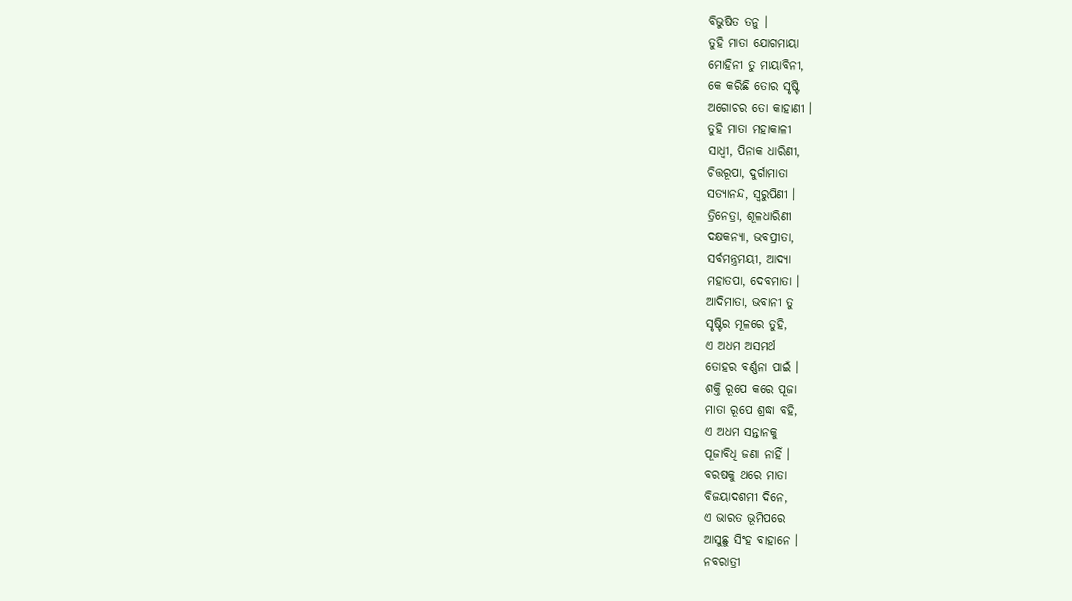ବିଭୁଷିତ ତନୁ ।
ତୁହି ମାତା ଯୋଗମାୟା
ମୋହିନୀ ତୁ ମାୟାବିନୀ,
କେ କରିଛି ତୋର ସୃଷ୍ଟି
ଅଗୋଚର ତୋ କାହାଣୀ ।
ତୁହି ମାତା ମହାକାଳୀ
ସାଧ୍ଵୀ, ପିନାକ ଧାରିଣୀ,
ଚିତ୍ତରୂପା, ଦୁର୍ଗାମାତା
ସତ୍ୟାନନ୍ଦ, ସ୍ଵରୁପିଣୀ ।
ତ୍ରିନେତ୍ରା, ଶୂଳଧାରିଣୀ
ଦକ୍ଷକନ୍ୟା, ଭବପ୍ରୀତା,
ସର୍ବମନ୍ତ୍ରମୟୀ, ଆଦ୍ୟା
ମହାତପା, ଦେବମାତା ।
ଆଦିମାତା, ଭବାନୀ ତୁ
ସୃଷ୍ଟିର ମୂଳରେ ତୁହି,
ଏ ଅଧମ ଅସମର୍ଥ
ତୋହର ବର୍ଣ୍ଣନା ପାଇଁ ।
ଶକ୍ତି ରୂପେ କରେ ପୂଜା
ମାତା ରୂପେ ଶ୍ରଦ୍ଧା ବହି,
ଏ ଅଧମ ସନ୍ତାନକୁ
ପୂଜାବିଧି ଜଣା ନାହିଁ ।
ବରଷକୁ ଥରେ ମାତା
ବିଜୟାଦଶମୀ ଦିନେ,
ଏ ଭାରତ ଭୂମିପରେ
ଆସୁଛୁ ସିଂହ ବାହାନେ ।
ନବରାତ୍ରୀ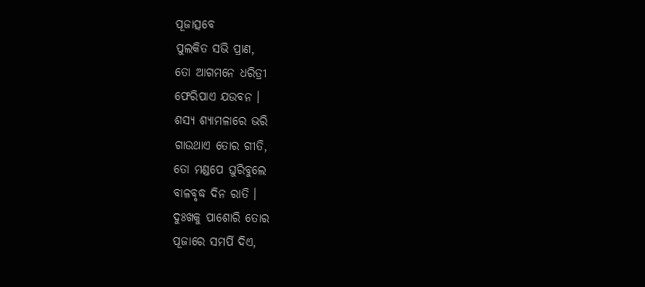ପୂଜାତ୍ସବେ
ପୁଲକିତ ସଭି ପ୍ରାଣ,
ତୋ ଆଗମନେ ଧରିତ୍ରୀ
ଫେରିପାଏ ଯଉବନ ।
ଶସ୍ୟ ଶ୍ୟାମଳାରେ ଭରି
ଗାଉଥାଏ ତୋର ଗୀତି,
ତୋ ମଣ୍ଡପେ ଘୁରିବୁଲେ
ବାଳବୃଦ୍ଧ ଦିନ ରାତି ।
ଦୁଃଖକୁ ପାଶୋରି ତୋର
ପୂଜାରେ ସମର୍ପି ଦିଏ,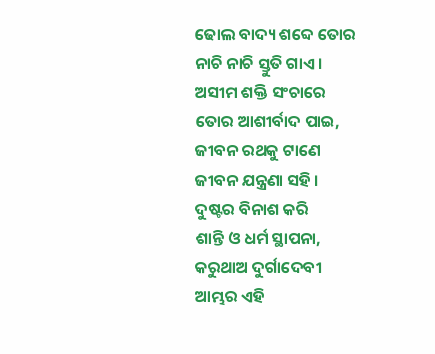ଢୋଲ ବାଦ୍ୟ ଶବ୍ଦେ ତୋର
ନାଚି ନାଚି ସ୍ତୁତି ଗାଏ ।
ଅସୀମ ଶକ୍ତି ସଂଚାରେ
ତୋର ଆଶୀର୍ବାଦ ପାଇ,
ଜୀବନ ରଥକୁ ଟାଣେ
ଜୀବନ ଯନ୍ତ୍ରଣା ସହି ।
ଦୁଷ୍ଟର ବିନାଶ କରି
ଶାନ୍ତି ଓ ଧର୍ମ ସ୍ଥାପନା,
କରୁଥାଅ ଦୁର୍ଗାଦେବୀ
ଆମ୍ଭର ଏହି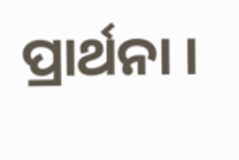ପ୍ରାର୍ଥନା ।